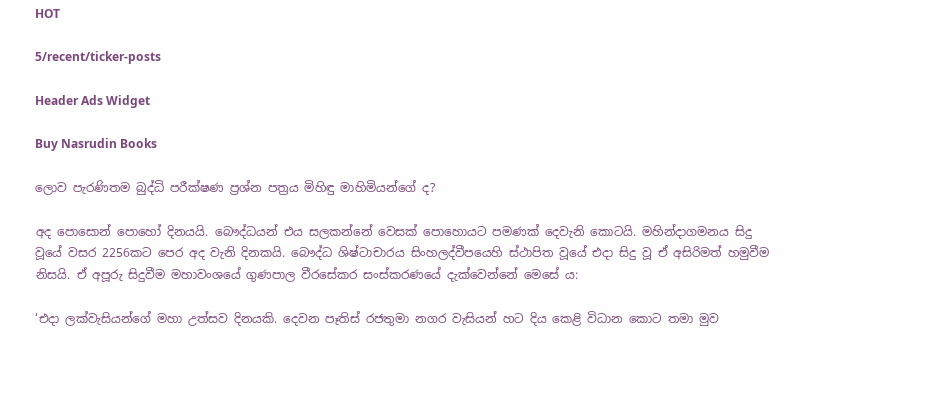HOT

5/recent/ticker-posts

Header Ads Widget

Buy Nasrudin Books

ලොව පැරණිතම බුද්ධි පරීක්ෂණ ප්‍රශ්න පත්‍රය මිහිඳු මාහිමියන්ගේ ද?

අද පොසොන් පොහෝ දිනයයි. බෞද්ධයන් එය සලකන්නේ වෙසක් පොහොයට පමණක් දෙවැනි කොටයි. මහින්දාගමනය සිදු වූයේ වසර 2256කට පෙර අද වැනි දිනකයි. බෞද්ධ ශිෂ්ටාචාරය සිංහලද්වීපයෙහි ස්ථාපිත වූයේ එදා සිදු වූ ඒ අසිරිමත් හමුවීම නිසයි. ඒ අපූරු සිදුවීම මහාවංශයේ ගුණපාල වීරසේකර සංස්කරණයේ දැක්වෙන්නේ මෙසේ ය:

‘එදා ලක්වැසියන්ගේ මහා උත්සව දිනයකි. දෙවන පෑතිස් රජතුමා නගර වැසියන් හට දිය කෙළි විධාන කොට තමා මුව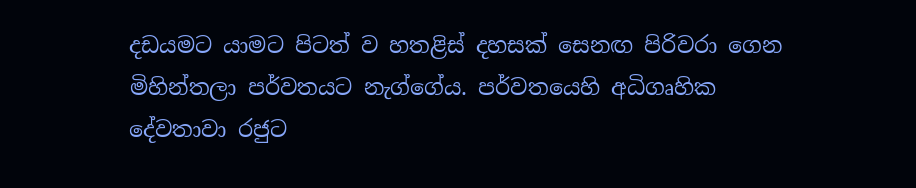දඩයමට යාමට පිටත් ව හතළිස් දහසක් සෙනඟ පිරිවරා ගෙන මිහින්තලා පර්වතයට නැග්ගේය. පර්වතයෙහි අධිගෘහික දේවතාවා රජුට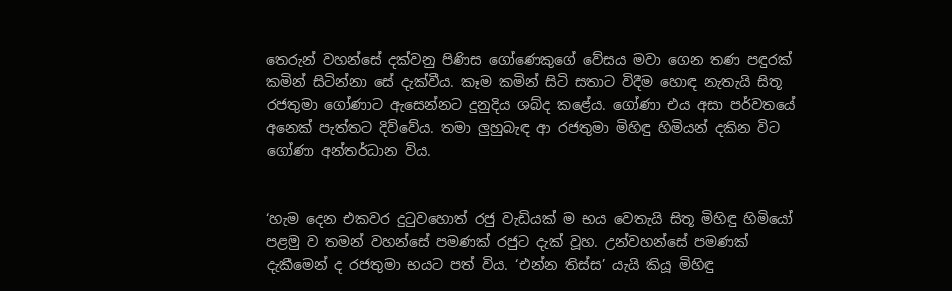තෙරුන් වහන්සේ දක්වනු පිණිස ගෝ‍ණෙකුගේ වේසය මවා ගෙන තණ පඳුරක් කමින් සිටින්නා සේ දැක්වීය. කෑම කමින් සිටි සතාට විදීම හොඳ නැතැයි සිතූ රජතුමා ගෝණාට ඇසෙන්නට දුනුදිය ශබ්ද කළේය. ගෝණා එය අසා පර්වතයේ අනෙක් පැත්තට දිව්වේය. තමා ලුහුබැඳ ආ රජතුමා මිහිඳු හිමියන් දකින විට ගෝණා අන්තර්ධාන විය.


‘හැම දෙන එකවර දුටුවහොත් රජු වැඩියක් ම භය වෙතැයි සිතූ මිහිඳු හිමියෝ පළමු ව තමන් වහන්සේ පමණක් රජුට දැක් වූහ. උන්වහන්සේ පමණක් දැකීමෙන් ද රජතුමා භයට පත් විය. ‘එන්න තිස්ස’ යැයි කියූ මිහිඳු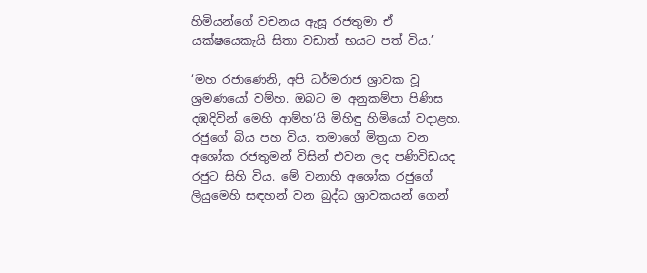හිමියන්ගේ වචනය ඇසූ රජතුමා ඒ යක්ෂයෙකැයි සිතා වඩාත් භයට පත් විය.’

‘මහ රජාණෙනි, අපි ධර්මරාජ ශ්‍රාවක වූ ශ්‍රමණයෝ වම්හ. ඔබට ම අනුකම්පා පිණිස දඹදිවින් මෙහි ආම්හ’යි මිහිඳු හිමියෝ වදාළහ. රජුගේ බිය පහ විය. තමාගේ මිත්‍රයා වන අශෝක රජතුමන් විසින් එවන ලද පණිවිඩයද රජුට සිහි විය. මේ වනාහි අශෝක රජුගේ ලියුමෙහි සඳහන් වන බුද්ධ ශ්‍රාවකයන් ගෙන්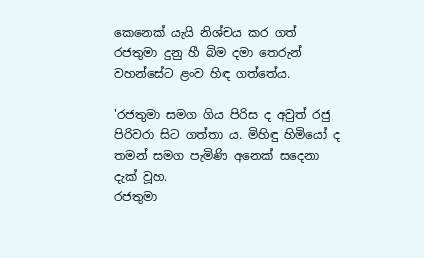කෙනෙක් යැයි නිශ්චය කර ගත් රජතුමා දුනු හී බිම දමා තෙරුන් වහන්සේට ළංව හිඳ ගත්තේය.

'රජතුමා සමග ගිය පිරිස ද අවුත් රජු පිරිවරා සිට ගත්තා ය. මිහිඳු හිමියෝ ද තමන් සමග පැමිණි අනෙක් සදෙනා දැක් වූහ.
රජතුමා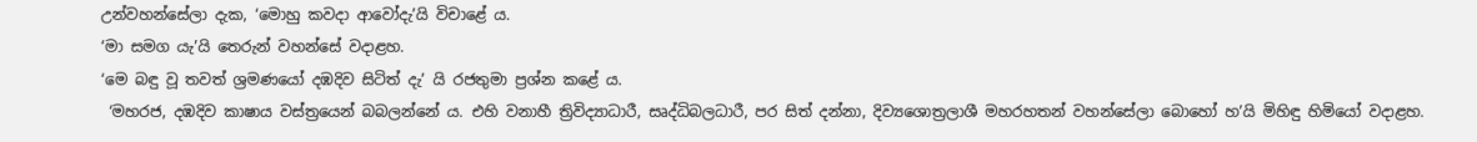උන්වහන්සේලා දැක, ‘මොහු කවදා ආවෝදැ’යි විචාළේ ය.
‘මා සමග යැ’යි තෙරුන් වහන්සේ වදාළහ.
‘මෙ බඳු වූ තවත් ශ්‍රමණයෝ දඹදිව සිටිත් දැ’ යි රජතුමා ප්‍රශ්න කළේ ය.
 ‘මහරජ, දඹදිව කාෂාය වස්ත්‍රයෙන් බබලන්නේ ය. එහි වනාහී ත්‍රිවිද්‍යාධාරී, සෘද්ධිබලධාරී, පර සිත් දන්නා, දිව්‍යශොත්‍රලාශී මහරහතන් වහන්සේලා බොහෝ හ’යි මිහිඳු හිමියෝ වදාළහ.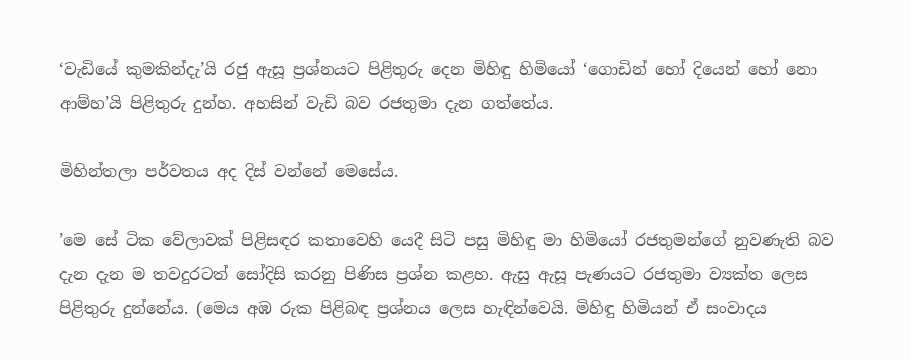‘වැඩියේ කුමකින්දැ’යි රජු ඇසූ ප්‍රශ්නයට පිළිතුරු දෙන මිහිඳු හිමියෝ ‘ගොඩින් හෝ දියෙන් හෝ නො ආම්හ’යි පිළිතුරු දුන්හ. අහසින් වැඩි බව රජතුමා දැන ගත්තේය.

මිහින්තලා පර්වතය අද දිස් වන්නේ මෙසේය.

’මෙ‍ සේ ටික වේලාවක් පිළිසඳර කතාවෙහි යෙදී සිටි පසු මිහිඳු මා හිමියෝ රජතුමන්ගේ නුවණැති බව දැන දැන ම තවදුරටත් සෝදිසි කරනු පිණිස ප්‍රශ්න කළහ. ඇසු ඇසූ පැණයට රජතුමා ව්‍යක්ත ලෙස පිළිතුරු දුන්නේය. (මෙය අඹ රුක පිළිබඳ ප්‍රශ්නය ලෙස හැඳින්වෙයි. මිහිඳු හිමියන් ඒ සංවාදය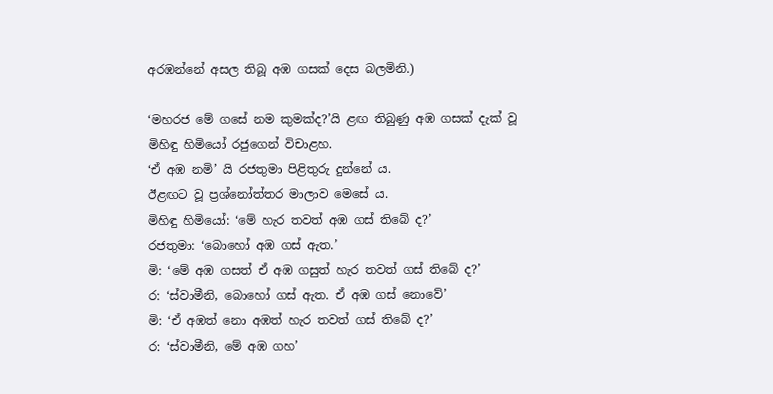අරඹන්නේ අසල තිබූ අඹ ගසක් දෙස බලමිනි.)

‘මහරජ මේ ගසේ නම කුමක්ද?’යි ළඟ තිබුණු අඹ ගසක් දැක් වූ මිහිඳු හිමියෝ රජුගෙන් විචාළහ.
‘ඒ අඹ නමි’ යි රජතුමා පිළිතුරු දුන්නේ ය.
ඊළඟට වූ ප්‍රශ්නෝත්තර මාලාව මෙසේ ය.
මිහිඳු හිමියෝ: ‘මේ හැර තවත් අඹ ගස් තිබේ ද?’
රජතුමා: ‘බොහෝ අඹ ගස් ඇත.’
මි‍: ‘මේ අඹ ගසත් ඒ අඹ ගසුත් හැර තවත් ගස් තිබේ ද?’
ර: ‘ස්වාමීනි, බොහෝ ගස් ඇත. ඒ අඹ ගස් නොවේ’
මි: ‘ඒ අඹත් නො අඹත් හැර තවත් ගස් තිබේ ද?’
ර: ‘ස්වාමීනි, මේ අඹ ගහ’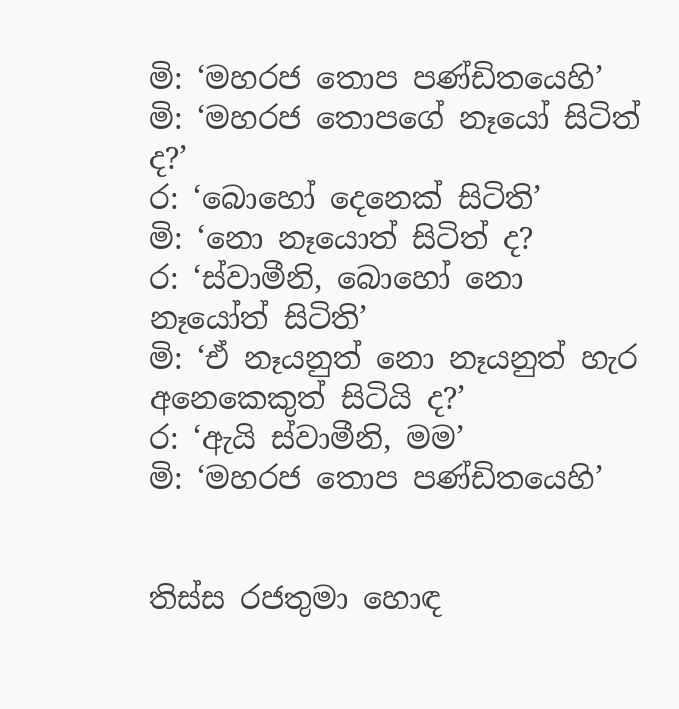මි: ‘මහරජ තොප පණ්ඩිතයෙහි’
මි: ‘මහරජ තොපගේ නෑයෝ සිටිත් ද?’
ර: ‘බොහෝ දෙනෙක් සිටිති’
මි: ‘නො නෑයොත් සිටිත් ද?
ර: ‘ස්වාමීනි, බොහෝ නො නෑයෝත් සිටිති’
මි: ‘ඒ නෑයනුත් නො නෑයනුත් හැර අනෙකෙකුත් සිටියි ද?’
ර: ‘ඇයි ස්වාමීනි, මම’
මි: ‘මහරජ තොප පණ්ඩිතයෙහි’


තිස්ස රජතුමා හොඳ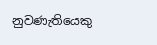නුවණැතියෙකු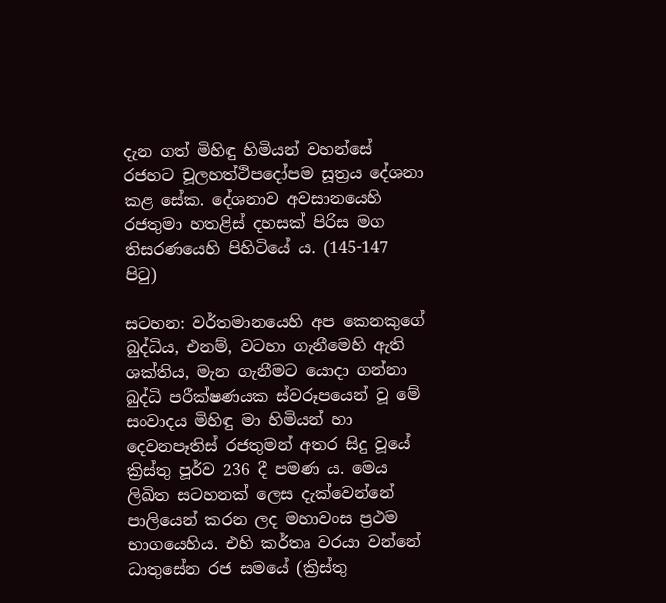දැන ගත් මිහිඳු හිමියන් වහන්සේ රජහට චූලහත්ථිපදෝපම සූත්‍රය දේශනා කළ සේක. දේශනාව අවසානයෙහි රජතුමා හතළිස් දහසක් පිරිස මග තිසරණයෙහි පිහිටියේ ය. (145-147 පිටු)

සටහන: වර්තමානයෙහි අප කෙනකුගේ බුද්ධිය, එනම්, වටහා ගැනීමෙහි ඇති ශක්තිය, මැන ගැනීමට යොදා ගන්නා බුද්ධි පරීක්ෂණයක ස්වරූපයෙන් වූ මේ සංවාදය මිහිඳු මා හිමියන් හා දෙවනපෑතිස් රජතුමන් අතර සිදු වූයේ ක්‍රිස්තු පූර්ව 236 දී පමණ ය. මෙය ලිඛිත සටහනක් ලෙස දැක්වෙන්නේ පාලි‍යෙන් කරන ලද මහාවංස ප්‍රථම භාග‍යෙහිය. එහි කර්තෘ වරයා වන්නේ ධාතුසේන රජ සමයේ (ක්‍රිස්තු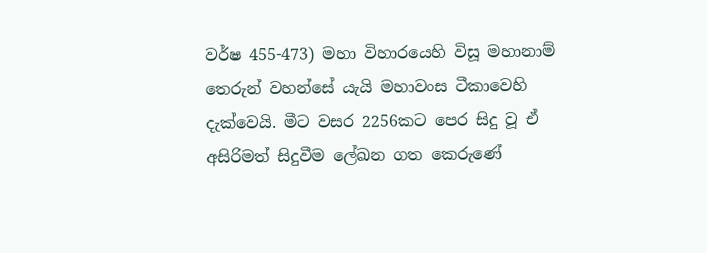වර්ෂ 455-473) මහා විහාරයෙහි විසූ මහානාම් තෙරුන් වහන්සේ යැයි මහාවංස ටීකාවෙහි දැක්වෙයි. මීට වසර 2256කට පෙර සිදු වූ ඒ අසිරිමත් සිදුවීම ලේඛන ගත කෙරුණේ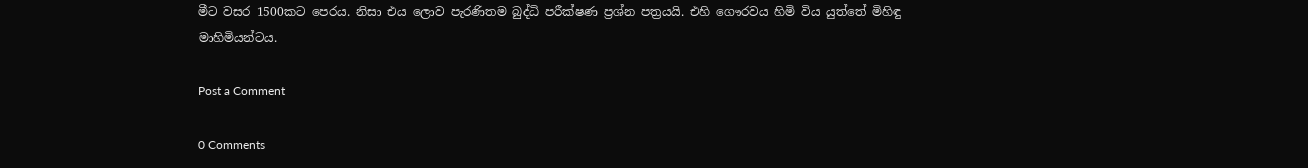මීට වසර 1500කට පෙරය. නිසා එය ලොව පැරණිතම බුද්ධි පරීක්ෂණ ප්‍රශ්න පත්‍රයයි. එහි ගෞරවය හිමි විය යුත්තේ මිහිඳු මාහිමියන්ටය.

Post a Comment

0 Comments